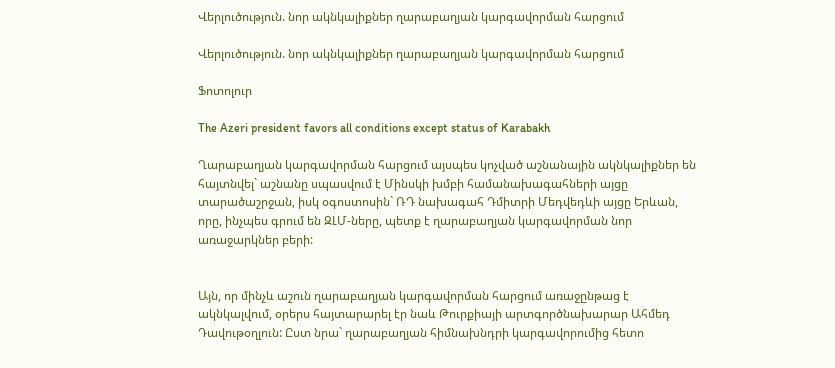Վերլուծություն. նոր ակնկալիքներ ղարաբաղյան կարգավորման հարցում

Վերլուծություն. նոր ակնկալիքներ ղարաբաղյան կարգավորման հարցում

Ֆոտոլուր

The Azeri president favors all conditions except status of Karabakh

Ղարաբաղյան կարգավորման հարցում այսպես կոչված աշնանային ակնկալիքներ են հայտնվել` աշնանը սպասվում է Մինսկի խմբի համանախագահների այցը տարածաշրջան, իսկ օգոստոսին` ՌԴ նախագահ Դմիտրի Մեդվեդևի այցը Երևան, որը, ինչպես գրում են ԶԼՄ-ները, պետք է ղարաբաղյան կարգավորման նոր առաջարկներ բերի:


Այն, որ մինչև աշուն ղարաբաղյան կարգավորման հարցում առաջընթաց է ակնկալվում, օրերս հայտարարել էր նաև Թուրքիայի արտգործնախարար Ահմեդ Դավութօղլուն: Ըստ նրա` ղարաբաղյան հիմնախնդրի կարգավորումից հետո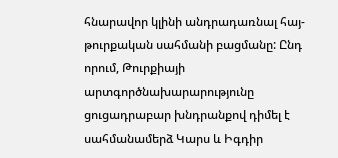հնարավոր կլինի անդրադառնալ հայ-թուրքական սահմանի բացմանը: Ընդ որում, Թուրքիայի արտգործնախարարությունը ցուցադրաբար խնդրանքով դիմել է սահմանամերձ Կարս և Իգդիր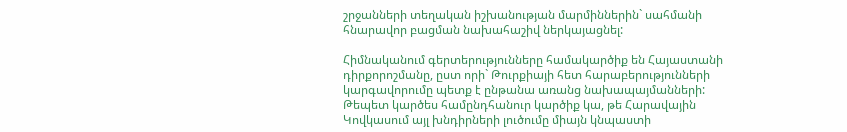շրջանների տեղական իշխանության մարմիններին` սահմանի հնարավոր բացման նախահաշիվ ներկայացնել:

Հիմնականում գերտերությունները համակարծիք են Հայաստանի դիրքորոշմանը, ըստ որի` Թուրքիայի հետ հարաբերությունների կարգավորումը պետք է ընթանա առանց նախապայմանների: Թեպետ կարծես համընդհանուր կարծիք կա, թե Հարավային Կովկասում այլ խնդիրների լուծումը միայն կնպաստի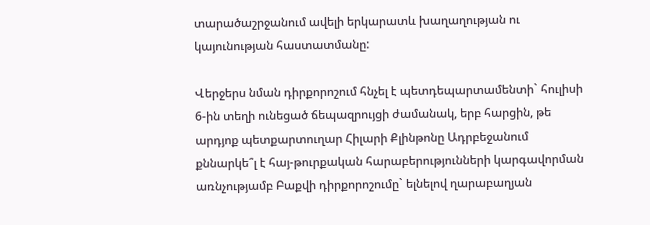տարածաշրջանում ավելի երկարատև խաղաղության ու կայունության հաստատմանը:

Վերջերս նման դիրքորոշում հնչել է պետդեպարտամենտի` հուլիսի 6-ին տեղի ունեցած ճեպազրույցի ժամանակ, երբ հարցին, թե արդյոք պետքարտուղար Հիլարի Քլինթոնը Ադրբեջանում քննարկե՞լ է հայ-թուրքական հարաբերությունների կարգավորման առնչությամբ Բաքվի դիրքորոշումը` ելնելով ղարաբաղյան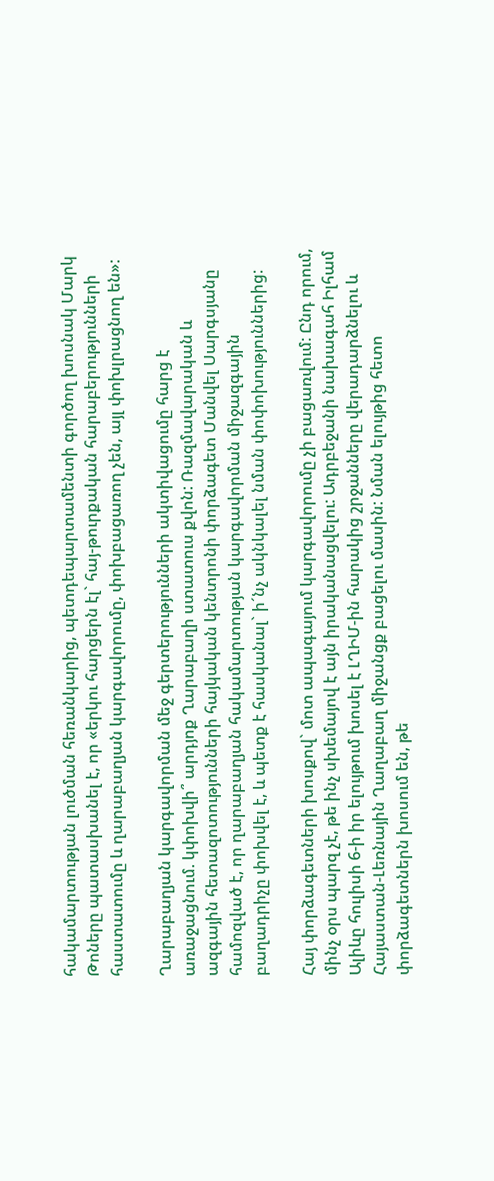հակամարտության լուծման հեռանկարից, պետդեպարտամենտի գործող խոսնակ Մարկ Թոները պատասխանել է, որ «երկու հարցերն էլ` հայ-թուրքական հարաբերությունների հաստատումը և ղարաբաղյան կարգավորումը, փոխբացառող չեն, այլ փոխլրացնող են»:

Ղարաբաղյան կարգավորման մեջ գերտերությունների ակտիվացումը հարց է առաջացնում. կփոխվի՞ արդյոք Ղարաբաղի ստատուս քվոն: Ռազմավարական և ազգային հետազոտությունների հայկական կենտրոնի փորձագետ Մանվել Սարգսյանը համոզված է, որ ղարաբաղյան հակամարտության կարգավորման միջազգային բաղադրիչը փոխվել է, և պետք է հասկանալ` ի´նչ ակնկալել նման փոփոխություններից:

Հայ փորձագետների խոսքով` մոտ ապագայում կարգավորումը չի բացառվում: Ընդ որում, մինչ օրս պարզ չէ, թե ինչ սխեմայով է այն իրականացվելու: Ադրբեջանի նախագահ Իլհամ Ալիևը հուլիսի 6-ի իր ելույթում խոսել է ԼՂԻՄ-ին հարակից շրջանները վերադարձնելու և Հայաստան-Լեռնային Ղաղաբաղ միջանցք բացելու մասին: Նման ելույթից հետո փորձագետներն խոսում են, թե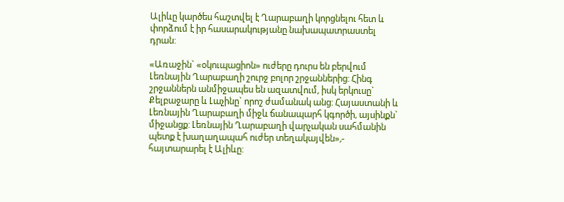Ալիևը կարծես հաշտվել է Ղարաբաղի կորցնելու հետ և փորձում է իր հասարակությանը նախապատրաստել դրան:

«Առաջին` «օկուպացիոն» ուժերը դուրս են բերվում Լեռնային Ղարաբաղի շուրջ բոլոր շրջաններից: Հինգ շրջաններն անմիջապես են ազատվում, իսկ երկուսը` Քելբաջարը և Լաչինը` որոշ ժամանակ անց: Հայաստանի և Լեռնային Ղարաբաղի միջև ճանապարհ կգործի, այսինքն` միջանցք: Լեռնային Ղարաբաղի վարչական սահմանին պետք է խաղաղապահ ուժեր տեղակայվեն»,- հայտարարել է Ալիևը: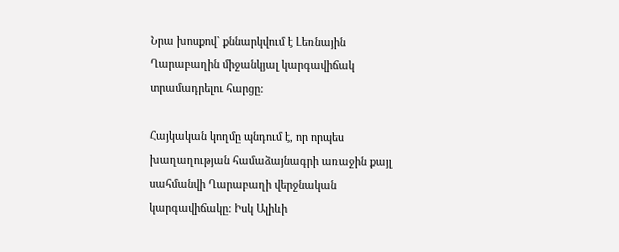Նրա խոսքով` քննարկվում է Լեռնային Ղարաբաղին միջանկյալ կարգավիճակ տրամադրելու հարցը:

Հայկական կողմը պնդում է, որ որպես խաղաղության համաձայնագրի առաջին քայլ սահմանվի Ղարաբաղի վերջնական կարգավիճակը: Իսկ Ալիևի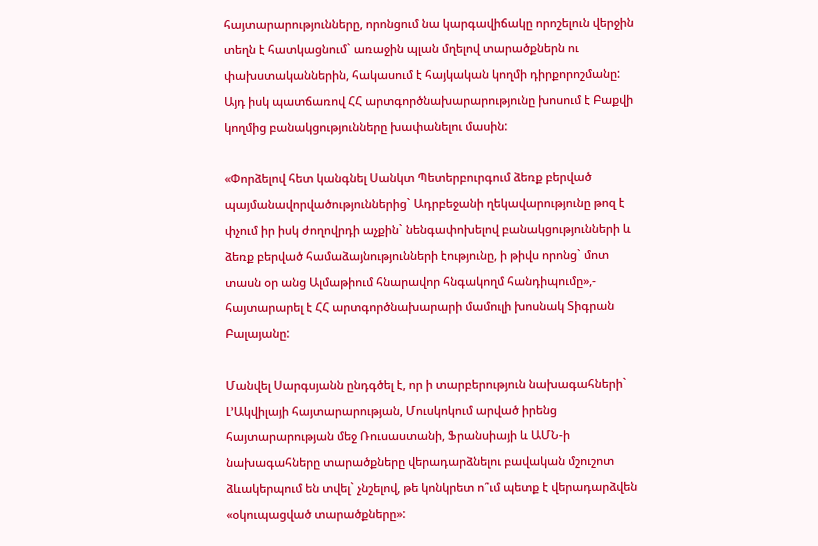հայտարարությունները, որոնցում նա կարգավիճակը որոշելուն վերջին տեղն է հատկացնում` առաջին պլան մղելով տարածքներն ու փախստականներին, հակասում է հայկական կողմի դիրքորոշմանը: Այդ իսկ պատճառով ՀՀ արտգործնախարարությունը խոսում է Բաքվի կողմից բանակցությունները խափանելու մասին:

«Փորձելով հետ կանգնել Սանկտ Պետերբուրգում ձեռք բերված պայմանավորվածություններից` Ադրբեջանի ղեկավարությունը թոզ է փչում իր իսկ ժողովրդի աչքին` նենգափոխելով բանակցությունների և ձեռք բերված համաձայնությունների էությունը, ի թիվս որոնց` մոտ տասն օր անց Ալմաթիում հնարավոր հնգակողմ հանդիպումը»,- հայտարարել է ՀՀ արտգործնախարարի մամուլի խոսնակ Տիգրան Բալայանը:

Մանվել Սարգսյանն ընդգծել է, որ ի տարբերություն նախագահների` Լ’Ակվիլայի հայտարարության, Մուսկոկում արված իրենց հայտարարության մեջ Ռուսաստանի, Ֆրանսիայի և ԱՄՆ-ի նախագահները տարածքները վերադարձնելու բավական մշուշոտ ձևակերպում են տվել` չնշելով, թե կոնկրետ ո՞ւմ պետք է վերադարձվեն «օկուպացված տարածքները»: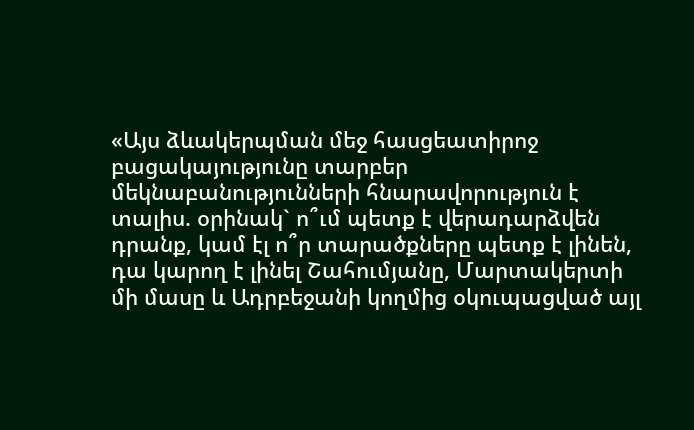«Այս ձևակերպման մեջ հասցեատիրոջ բացակայությունը տարբեր մեկնաբանությունների հնարավորություն է տալիս. օրինակ` ո՞ւմ պետք է վերադարձվեն դրանք, կամ էլ ո՞ր տարածքները պետք է լինեն, դա կարող է լինել Շահումյանը, Մարտակերտի մի մասը և Ադրբեջանի կողմից օկուպացված այլ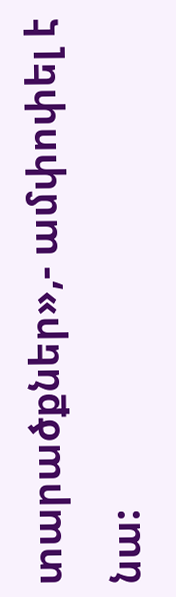տարածքներ»,- ամփոփել է նա: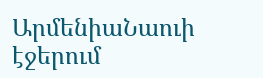ԱրմենիաՆաուի էջերում